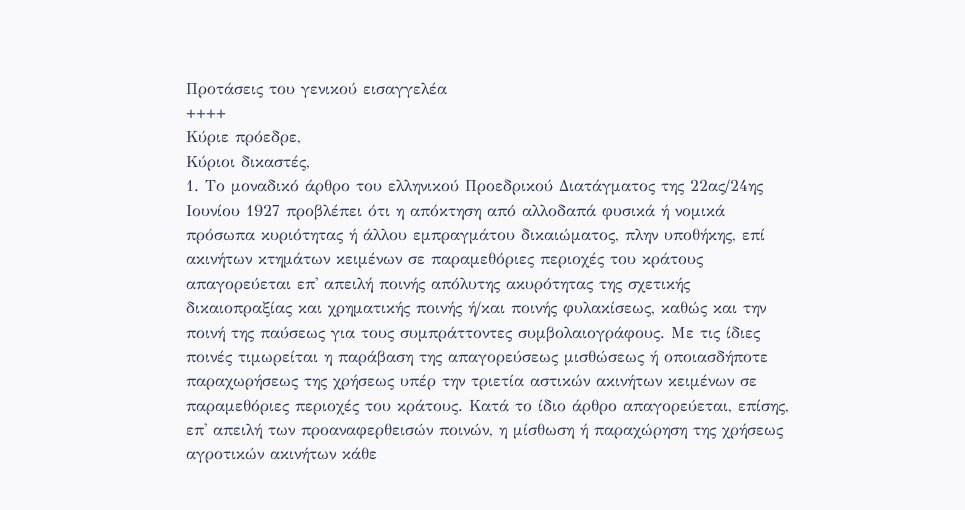Προτάσεις του γενικού εισαγγελέα
++++
Κύριε πρόεδρε,
Κύριοι δικαστές,
1. Το μοναδικό άρθρο του ελληνικού Προεδρικού Διατάγματος της 22ας/24ης Ιουνίου 1927 προβλέπει ότι η απόκτηση από αλλοδαπά φυσικά ή νομικά πρόσωπα κυριότητας ή άλλου εμπραγμάτου δικαιώματος, πλην υποθήκης, επί ακινήτων κτημάτων κειμένων σε παραμεθόριες περιοχές του κράτους απαγορεύεται επ' απειλή ποινής απόλυτης ακυρότητας της σχετικής δικαιοπραξίας και χρηματικής ποινής ή/και ποινής φυλακίσεως, καθώς και την ποινή της παύσεως για τους συμπράττοντες συμβολαιογράφους. Με τις ίδιες ποινές τιμωρείται η παράβαση της απαγορεύσεως μισθώσεως ή οποιασδήποτε παραχωρήσεως της χρήσεως υπέρ την τριετία αστικών ακινήτων κειμένων σε παραμεθόριες περιοχές του κράτους. Κατά το ίδιο άρθρο απαγορεύεται, επίσης, επ' απειλή των προαναφερθεισών ποινών, η μίσθωση ή παραχώρηση της χρήσεως αγροτικών ακινήτων κάθε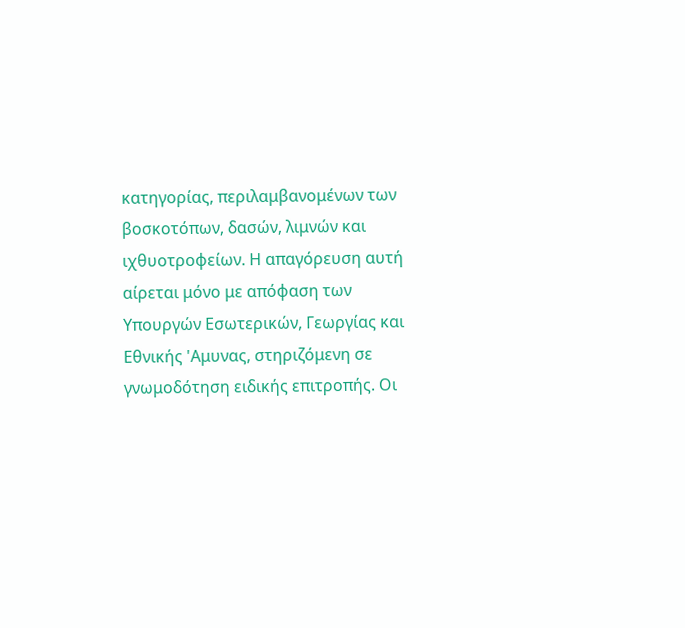κατηγορίας, περιλαμβανομένων των βοσκοτόπων, δασών, λιμνών και ιχθυοτροφείων. Η απαγόρευση αυτή αίρεται μόνο με απόφαση των Υπουργών Εσωτερικών, Γεωργίας και Εθνικής 'Αμυνας, στηριζόμενη σε γνωμοδότηση ειδικής επιτροπής. Οι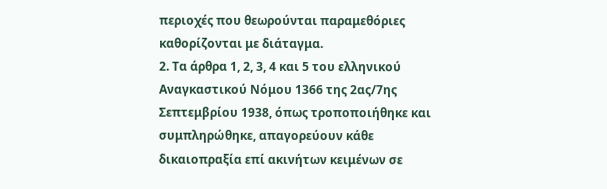περιοχές που θεωρούνται παραμεθόριες καθορίζονται με διάταγμα.
2. Τα άρθρα 1, 2, 3, 4 και 5 του ελληνικού Αναγκαστικού Νόμου 1366 της 2ας/7ης Σεπτεμβρίου 1938, όπως τροποποιήθηκε και συμπληρώθηκε, απαγορεύουν κάθε δικαιοπραξία επί ακινήτων κειμένων σε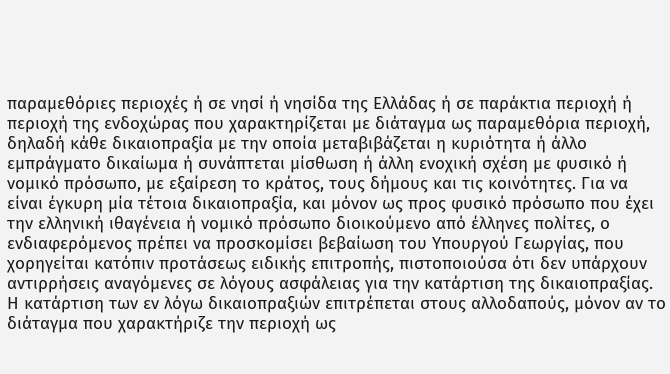παραμεθόριες περιοχές ή σε νησί ή νησίδα της Ελλάδας ή σε παράκτια περιοχή ή περιοχή της ενδοχώρας που χαρακτηρίζεται με διάταγμα ως παραμεθόρια περιοχή, δηλαδή κάθε δικαιοπραξία με την οποία μεταβιβάζεται η κυριότητα ή άλλο εμπράγματο δικαίωμα ή συνάπτεται μίσθωση ή άλλη ενοχική σχέση με φυσικό ή νομικό πρόσωπο, με εξαίρεση το κράτος, τους δήμους και τις κοινότητες. Για να είναι έγκυρη μία τέτοια δικαιοπραξία, και μόνον ως προς φυσικό πρόσωπο που έχει την ελληνική ιθαγένεια ή νομικό πρόσωπο διοικούμενο από έλληνες πολίτες, ο ενδιαφερόμενος πρέπει να προσκομίσει βεβαίωση του Υπουργού Γεωργίας, που χορηγείται κατόπιν προτάσεως ειδικής επιτροπής, πιστοποιούσα ότι δεν υπάρχουν αντιρρήσεις αναγόμενες σε λόγους ασφάλειας για την κατάρτιση της δικαιοπραξίας. Η κατάρτιση των εν λόγω δικαιοπραξιών επιτρέπεται στους αλλοδαπούς, μόνον αν το διάταγμα που χαρακτήριζε την περιοχή ως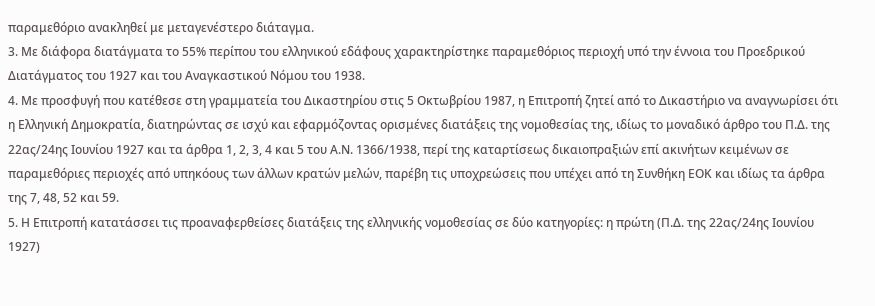παραμεθόριο ανακληθεί με μεταγενέστερο διάταγμα.
3. Με διάφορα διατάγματα το 55% περίπου του ελληνικού εδάφους χαρακτηρίστηκε παραμεθόριος περιοχή υπό την έννοια του Προεδρικού Διατάγματος του 1927 και του Αναγκαστικού Νόμου του 1938.
4. Με προσφυγή που κατέθεσε στη γραμματεία του Δικαστηρίου στις 5 Οκτωβρίου 1987, η Επιτροπή ζητεί από το Δικαστήριο να αναγνωρίσει ότι η Ελληνική Δημοκρατία, διατηρώντας σε ισχύ και εφαρμόζοντας ορισμένες διατάξεις της νομοθεσίας της, ιδίως το μοναδικό άρθρο του Π.Δ. της 22ας/24ης Ιουνίου 1927 και τα άρθρα 1, 2, 3, 4 και 5 του Α.Ν. 1366/1938, περί της καταρτίσεως δικαιοπραξιών επί ακινήτων κειμένων σε παραμεθόριες περιοχές από υπηκόους των άλλων κρατών μελών, παρέβη τις υποχρεώσεις που υπέχει από τη Συνθήκη ΕΟΚ και ιδίως τα άρθρα της 7, 48, 52 και 59.
5. Η Επιτροπή κατατάσσει τις προαναφερθείσες διατάξεις της ελληνικής νομοθεσίας σε δύο κατηγορίες: η πρώτη (Π.Δ. της 22ας/24ης Ιουνίου 1927)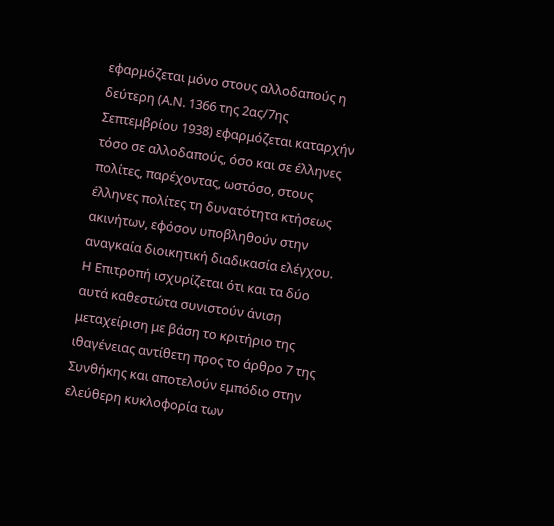εφαρμόζεται μόνο στους αλλοδαπούς η δεύτερη (Α.Ν. 1366 της 2ας/7ης Σεπτεμβρίου 1938) εφαρμόζεται καταρχήν τόσο σε αλλοδαπούς, όσο και σε έλληνες πολίτες, παρέχοντας, ωστόσο, στους έλληνες πολίτες τη δυνατότητα κτήσεως ακινήτων, εφόσον υποβληθούν στην αναγκαία διοικητική διαδικασία ελέγχου. Η Επιτροπή ισχυρίζεται ότι και τα δύο αυτά καθεστώτα συνιστούν άνιση μεταχείριση με βάση το κριτήριο της ιθαγένειας αντίθετη προς το άρθρο 7 της Συνθήκης και αποτελούν εμπόδιο στην ελεύθερη κυκλοφορία των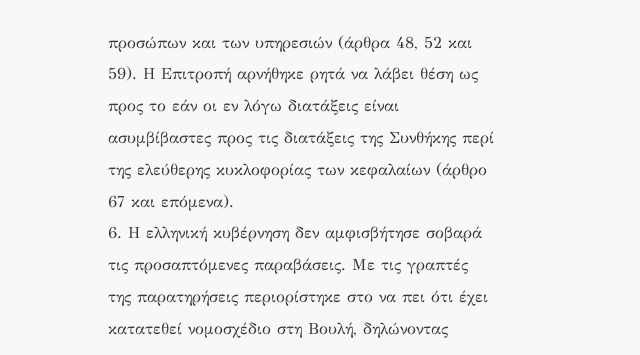προσώπων και των υπηρεσιών (άρθρα 48, 52 και 59). Η Επιτροπή αρνήθηκε ρητά να λάβει θέση ως προς το εάν οι εν λόγω διατάξεις είναι ασυμβίβαστες προς τις διατάξεις της Συνθήκης περί της ελεύθερης κυκλοφορίας των κεφαλαίων (άρθρο 67 και επόμενα).
6. Η ελληνική κυβέρνηση δεν αμφισβήτησε σοβαρά τις προσαπτόμενες παραβάσεις. Με τις γραπτές της παρατηρήσεις περιορίστηκε στο να πει ότι έχει κατατεθεί νομοσχέδιο στη Βουλή, δηλώνοντας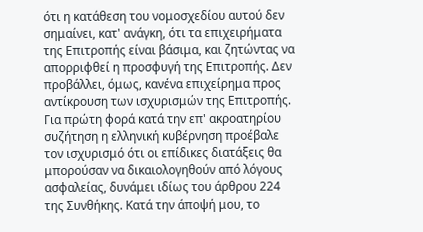ότι η κατάθεση του νομοσχεδίου αυτού δεν σημαίνει, κατ' ανάγκη, ότι τα επιχειρήματα της Επιτροπής είναι βάσιμα, και ζητώντας να απορριφθεί η προσφυγή της Επιτροπής. Δεν προβάλλει, όμως, κανένα επιχείρημα προς αντίκρουση των ισχυρισμών της Επιτροπής. Για πρώτη φορά κατά την επ' ακροατηρίου συζήτηση η ελληνική κυβέρνηση προέβαλε τον ισχυρισμό ότι οι επίδικες διατάξεις θα μπορούσαν να δικαιολογηθούν από λόγους ασφαλείας, δυνάμει ιδίως του άρθρου 224 της Συνθήκης. Κατά την άποψή μου, το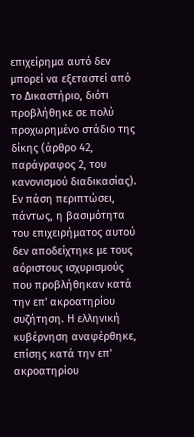επιχείρημα αυτό δεν μπορεί να εξεταστεί από το Δικαστήριο, διότι προβλήθηκε σε πολύ προχωρημένο στάδιο της δίκης (άρθρο 42, παράγραφος 2, του κανονισμού διαδικασίας). Εν πάση περιπτώσει, πάντως, η βασιμότητα του επιχειρήματος αυτού δεν αποδείχτηκε με τους αόριστους ισχυρισμούς που προβλήθηκαν κατά την επ' ακροατηρίου συζήτηση. Η ελληνική κυβέρνηση αναφέρθηκε, επίσης κατά την επ' ακροατηρίου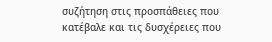συζήτηση στις προσπάθειες που κατέβαλε και τις δυσχέρειες που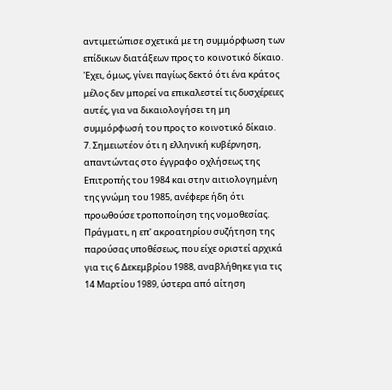αντιμετώπισε σχετικά με τη συμμόρφωση των επίδικων διατάξεων προς το κοινοτικό δίκαιο. 'Εχει, όμως, γίνει παγίως δεκτό ότι ένα κράτος μέλος δεν μπορεί να επικαλεστεί τις δυσχέρειες αυτές, για να δικαιολογήσει τη μη συμμόρφωσή του προς το κοινοτικό δίκαιο.
7. Σημειωτέον ότι η ελληνική κυβέρνηση, απαντώντας στο έγγραφο οχλήσεως της Επιτροπής του 1984 και στην αιτιολογημένη της γνώμη του 1985, ανέφερε ήδη ότι προωθούσε τροποποίηση της νομοθεσίας. Πράγματι, η επ' ακροατηρίου συζήτηση της παρούσας υποθέσεως, που είχε οριστεί αρχικά για τις 6 Δεκεμβρίου 1988, αναβλήθηκε για τις 14 Μαρτίου 1989, ύστερα από αίτηση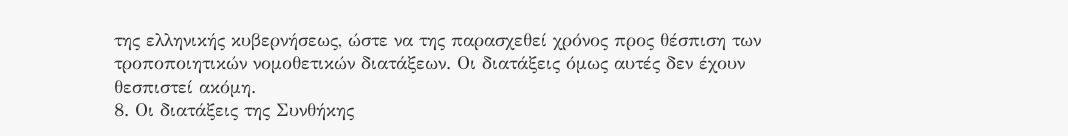της ελληνικής κυβερνήσεως, ώστε να της παρασχεθεί χρόνος προς θέσπιση των τροποποιητικών νομοθετικών διατάξεων. Οι διατάξεις όμως αυτές δεν έχουν θεσπιστεί ακόμη.
8. Οι διατάξεις της Συνθήκης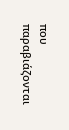που παραβιάζονται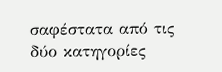σαφέστατα από τις δύο κατηγορίες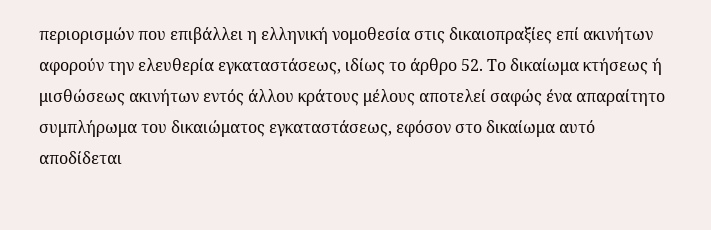περιορισμών που επιβάλλει η ελληνική νομοθεσία στις δικαιοπραξίες επί ακινήτων αφορούν την ελευθερία εγκαταστάσεως, ιδίως το άρθρο 52. Το δικαίωμα κτήσεως ή μισθώσεως ακινήτων εντός άλλου κράτους μέλους αποτελεί σαφώς ένα απαραίτητο συμπλήρωμα του δικαιώματος εγκαταστάσεως, εφόσον στο δικαίωμα αυτό αποδίδεται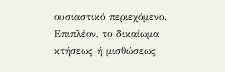ουσιαστικό περιεχόμενο. Επιπλέον, το δικαίωμα κτήσεως ή μισθώσεως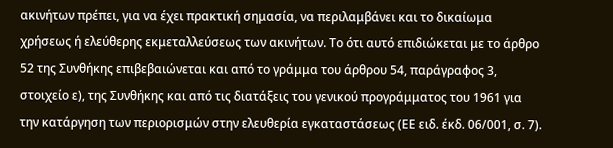ακινήτων πρέπει, για να έχει πρακτική σημασία, να περιλαμβάνει και το δικαίωμα χρήσεως ή ελεύθερης εκμεταλλεύσεως των ακινήτων. Το ότι αυτό επιδιώκεται με το άρθρο 52 της Συνθήκης επιβεβαιώνεται και από το γράμμα του άρθρου 54, παράγραφος 3, στοιχείο ε), της Συνθήκης και από τις διατάξεις του γενικού προγράμματος του 1961 για την κατάργηση των περιορισμών στην ελευθερία εγκαταστάσεως (ΕΕ ειδ. έκδ. 06/001, σ. 7).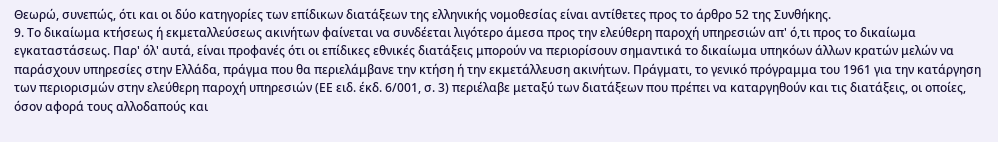Θεωρώ, συνεπώς, ότι και οι δύο κατηγορίες των επίδικων διατάξεων της ελληνικής νομοθεσίας είναι αντίθετες προς το άρθρο 52 της Συνθήκης.
9. Το δικαίωμα κτήσεως ή εκμεταλλεύσεως ακινήτων φαίνεται να συνδέεται λιγότερο άμεσα προς την ελεύθερη παροχή υπηρεσιών απ' ό,τι προς το δικαίωμα εγκαταστάσεως. Παρ' όλ' αυτά, είναι προφανές ότι οι επίδικες εθνικές διατάξεις μπορούν να περιορίσουν σημαντικά το δικαίωμα υπηκόων άλλων κρατών μελών να παράσχουν υπηρεσίες στην Ελλάδα, πράγμα που θα περιελάμβανε την κτήση ή την εκμετάλλευση ακινήτων. Πράγματι, το γενικό πρόγραμμα του 1961 για την κατάργηση των περιορισμών στην ελεύθερη παροχή υπηρεσιών (ΕΕ ειδ. έκδ. 6/001, σ. 3) περιέλαβε μεταξύ των διατάξεων που πρέπει να καταργηθούν και τις διατάξεις, οι οποίες, όσον αφορά τους αλλοδαπούς και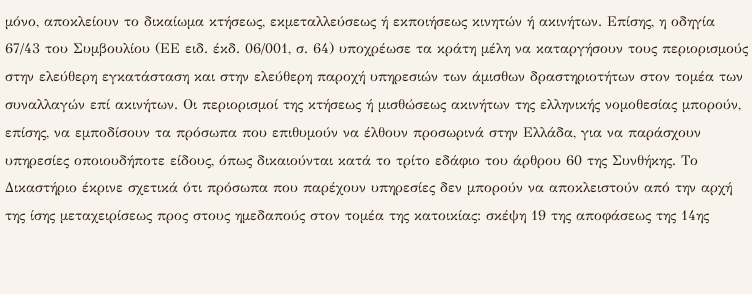μόνο, αποκλείουν το δικαίωμα κτήσεως, εκμεταλλεύσεως ή εκποιήσεως κινητών ή ακινήτων. Επίσης, η οδηγία 67/43 του Συμβουλίου (ΕΕ ειδ. έκδ. 06/001, σ. 64) υποχρέωσε τα κράτη μέλη να καταργήσουν τους περιορισμούς στην ελεύθερη εγκατάσταση και στην ελεύθερη παροχή υπηρεσιών των άμισθων δραστηριοτήτων στον τομέα των συναλλαγών επί ακινήτων. Οι περιορισμοί της κτήσεως ή μισθώσεως ακινήτων της ελληνικής νομοθεσίας μπορούν, επίσης, να εμποδίσουν τα πρόσωπα που επιθυμούν να έλθουν προσωρινά στην Ελλάδα, για να παράσχουν υπηρεσίες οποιουδήποτε είδους, όπως δικαιούνται κατά το τρίτο εδάφιο του άρθρου 60 της Συνθήκης. Το Δικαστήριο έκρινε σχετικά ότι πρόσωπα που παρέχουν υπηρεσίες δεν μπορούν να αποκλειστούν από την αρχή της ίσης μεταχειρίσεως προς στους ημεδαπούς στον τομέα της κατοικίας: σκέψη 19 της αποφάσεως της 14ης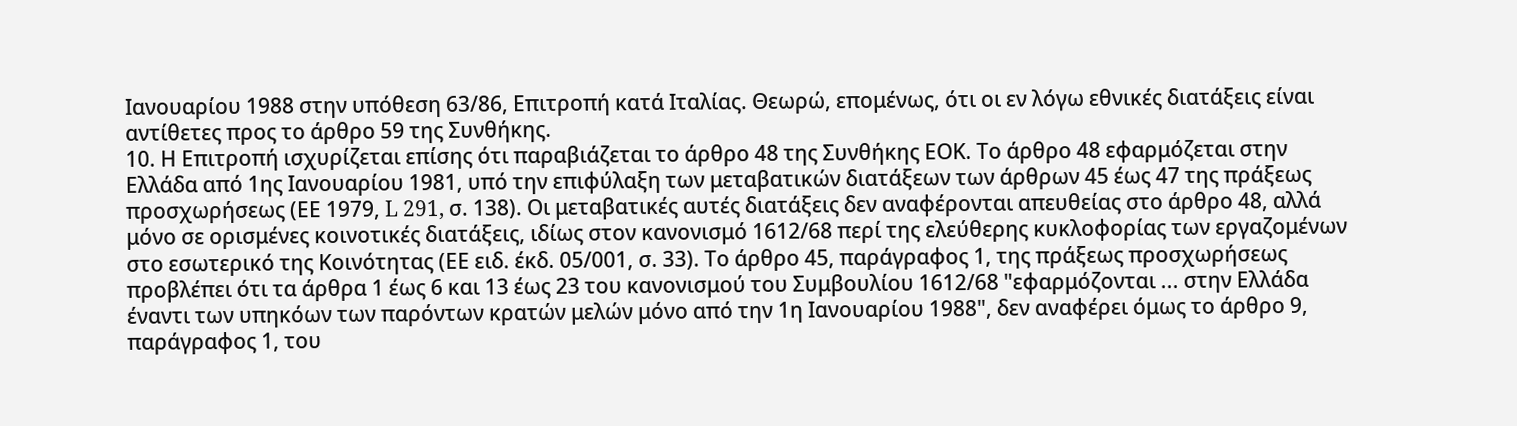Ιανουαρίου 1988 στην υπόθεση 63/86, Επιτροπή κατά Ιταλίας. Θεωρώ, επομένως, ότι οι εν λόγω εθνικές διατάξεις είναι αντίθετες προς το άρθρο 59 της Συνθήκης.
10. Η Επιτροπή ισχυρίζεται επίσης ότι παραβιάζεται το άρθρο 48 της Συνθήκης ΕΟΚ. Το άρθρο 48 εφαρμόζεται στην Ελλάδα από 1ης Ιανουαρίου 1981, υπό την επιφύλαξη των μεταβατικών διατάξεων των άρθρων 45 έως 47 της πράξεως προσχωρήσεως (ΕΕ 1979, L 291, σ. 138). Οι μεταβατικές αυτές διατάξεις δεν αναφέρονται απευθείας στο άρθρο 48, αλλά μόνο σε ορισμένες κοινοτικές διατάξεις, ιδίως στον κανονισμό 1612/68 περί της ελεύθερης κυκλοφορίας των εργαζομένων στο εσωτερικό της Κοινότητας (ΕΕ ειδ. έκδ. 05/001, σ. 33). Το άρθρο 45, παράγραφος 1, της πράξεως προσχωρήσεως προβλέπει ότι τα άρθρα 1 έως 6 και 13 έως 23 του κανονισμού του Συμβουλίου 1612/68 "εφαρμόζονται ... στην Ελλάδα έναντι των υπηκόων των παρόντων κρατών μελών μόνο από την 1η Ιανουαρίου 1988", δεν αναφέρει όμως το άρθρο 9, παράγραφος 1, του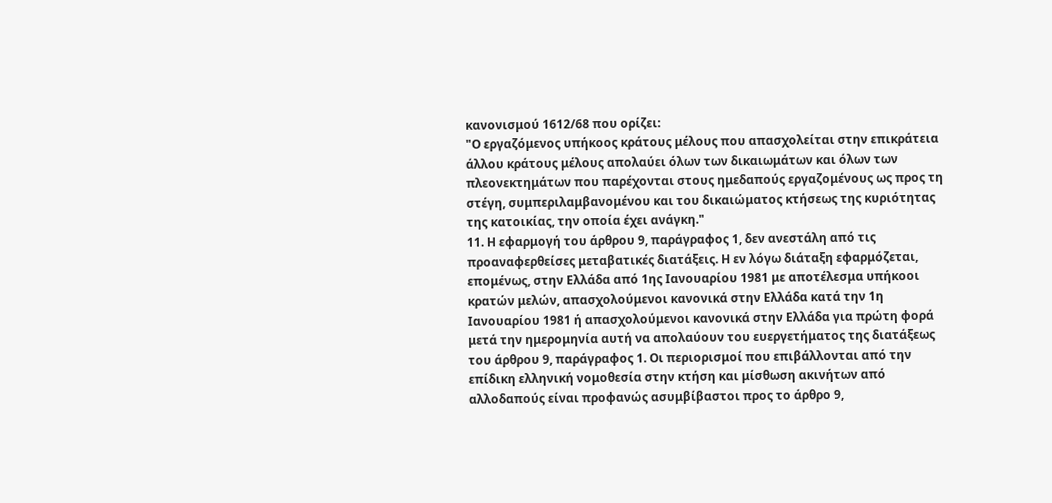κανονισμού 1612/68 που ορίζει:
"Ο εργαζόμενος υπήκοος κράτους μέλους που απασχολείται στην επικράτεια άλλου κράτους μέλους απολαύει όλων των δικαιωμάτων και όλων των πλεονεκτημάτων που παρέχονται στους ημεδαπούς εργαζομένους ως προς τη στέγη, συμπεριλαμβανομένου και του δικαιώματος κτήσεως της κυριότητας της κατοικίας, την οποία έχει ανάγκη."
11. Η εφαρμογή του άρθρου 9, παράγραφος 1, δεν ανεστάλη από τις προαναφερθείσες μεταβατικές διατάξεις. Η εν λόγω διάταξη εφαρμόζεται, επομένως, στην Ελλάδα από 1ης Ιανουαρίου 1981 με αποτέλεσμα υπήκοοι κρατών μελών, απασχολούμενοι κανονικά στην Ελλάδα κατά την 1η Ιανουαρίου 1981 ή απασχολούμενοι κανονικά στην Ελλάδα για πρώτη φορά μετά την ημερομηνία αυτή να απολαύουν του ευεργετήματος της διατάξεως του άρθρου 9, παράγραφος 1. Οι περιορισμοί που επιβάλλονται από την επίδικη ελληνική νομοθεσία στην κτήση και μίσθωση ακινήτων από αλλοδαπούς είναι προφανώς ασυμβίβαστοι προς το άρθρο 9,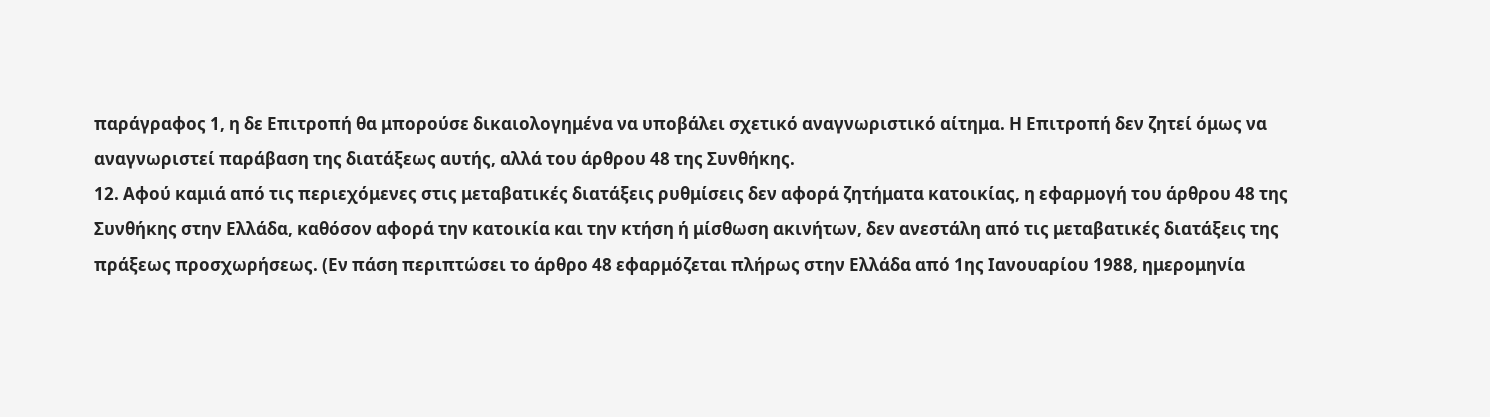παράγραφος 1, η δε Επιτροπή θα μπορούσε δικαιολογημένα να υποβάλει σχετικό αναγνωριστικό αίτημα. Η Επιτροπή δεν ζητεί όμως να αναγνωριστεί παράβαση της διατάξεως αυτής, αλλά του άρθρου 48 της Συνθήκης.
12. Αφού καμιά από τις περιεχόμενες στις μεταβατικές διατάξεις ρυθμίσεις δεν αφορά ζητήματα κατοικίας, η εφαρμογή του άρθρου 48 της Συνθήκης στην Ελλάδα, καθόσον αφορά την κατοικία και την κτήση ή μίσθωση ακινήτων, δεν ανεστάλη από τις μεταβατικές διατάξεις της πράξεως προσχωρήσεως. (Εν πάση περιπτώσει το άρθρο 48 εφαρμόζεται πλήρως στην Ελλάδα από 1ης Ιανουαρίου 1988, ημερομηνία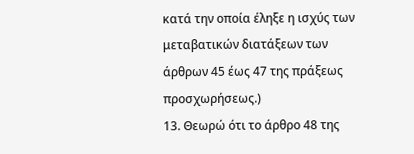κατά την οποία έληξε η ισχύς των μεταβατικών διατάξεων των άρθρων 45 έως 47 της πράξεως προσχωρήσεως.)
13. Θεωρώ ότι το άρθρο 48 της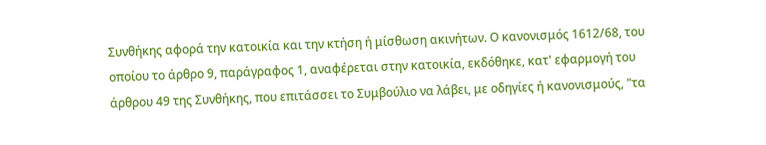Συνθήκης αφορά την κατοικία και την κτήση ή μίσθωση ακινήτων. Ο κανονισμός 1612/68, του οποίου το άρθρο 9, παράγραφος 1, αναφέρεται στην κατοικία, εκδόθηκε, κατ' εφαρμογή του άρθρου 49 της Συνθήκης, που επιτάσσει το Συμβούλιο να λάβει, με οδηγίες ή κανονισμούς, "τα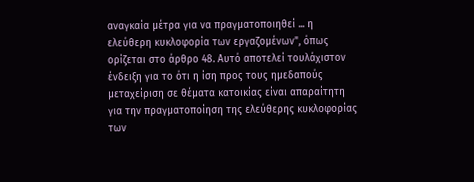αναγκαία μέτρα για να πραγματοποιηθεί ... η ελεύθερη κυκλοφορία των εργαζομένων", όπως ορίζεται στο άρθρο 48. Αυτό αποτελεί τουλάχιστον ένδειξη για το ότι η ίση προς τους ημεδαπούς μεταχείριση σε θέματα κατοικίας είναι απαραίτητη για την πραγματοποίηση της ελεύθερης κυκλοφορίας των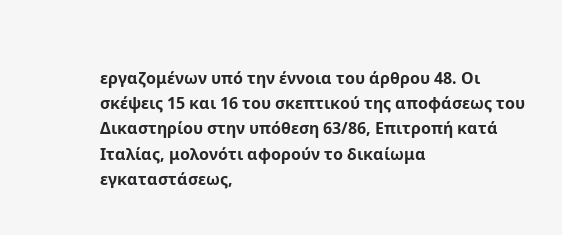εργαζομένων υπό την έννοια του άρθρου 48. Οι σκέψεις 15 και 16 του σκεπτικού της αποφάσεως του Δικαστηρίου στην υπόθεση 63/86, Επιτροπή κατά Ιταλίας, μολονότι αφορούν το δικαίωμα εγκαταστάσεως,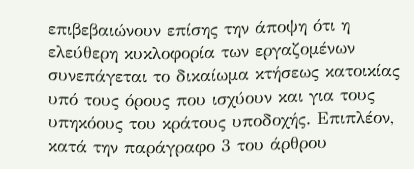επιβεβαιώνουν επίσης την άποψη ότι η ελεύθερη κυκλοφορία των εργαζομένων συνεπάγεται το δικαίωμα κτήσεως κατοικίας υπό τους όρους που ισχύουν και για τους υπηκόους του κράτους υποδοχής. Επιπλέον, κατά την παράγραφο 3 του άρθρου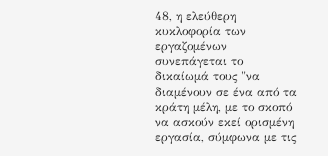48, η ελεύθερη κυκλοφορία των εργαζομένων συνεπάγεται το δικαίωμά τους "να διαμένουν σε ένα από τα κράτη μέλη, με το σκοπό να ασκούν εκεί ορισμένη εργασία, σύμφωνα με τις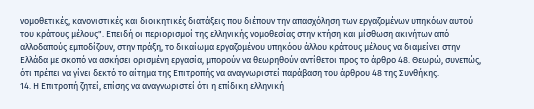νομοθετικές, κανονιστικές και διοικητικές διατάξεις που διέπουν την απασχόληση των εργαζομένων υπηκόων αυτού του κράτους μέλους". Επειδή οι περιορισμοί της ελληνικής νομοθεσίας στην κτήση και μίσθωση ακινήτων από αλλοδαπούς εμποδίζουν, στην πράξη, το δικαίωμα εργαζομένου υπηκόου άλλου κράτους μέλους να διαμείνει στην Ελλάδα με σκοπό να ασκήσει ορισμένη εργασία, μπορούν να θεωρηθούν αντίθετοι προς το άρθρο 48. Θεωρώ, συνεπώς, ότι πρέπει να γίνει δεκτό το αίτημα της Επιτροπής να αναγνωριστεί παράβαση του άρθρου 48 της Συνθήκης.
14. Η Επιτροπή ζητεί, επίσης να αναγνωριστεί ότι η επίδικη ελληνική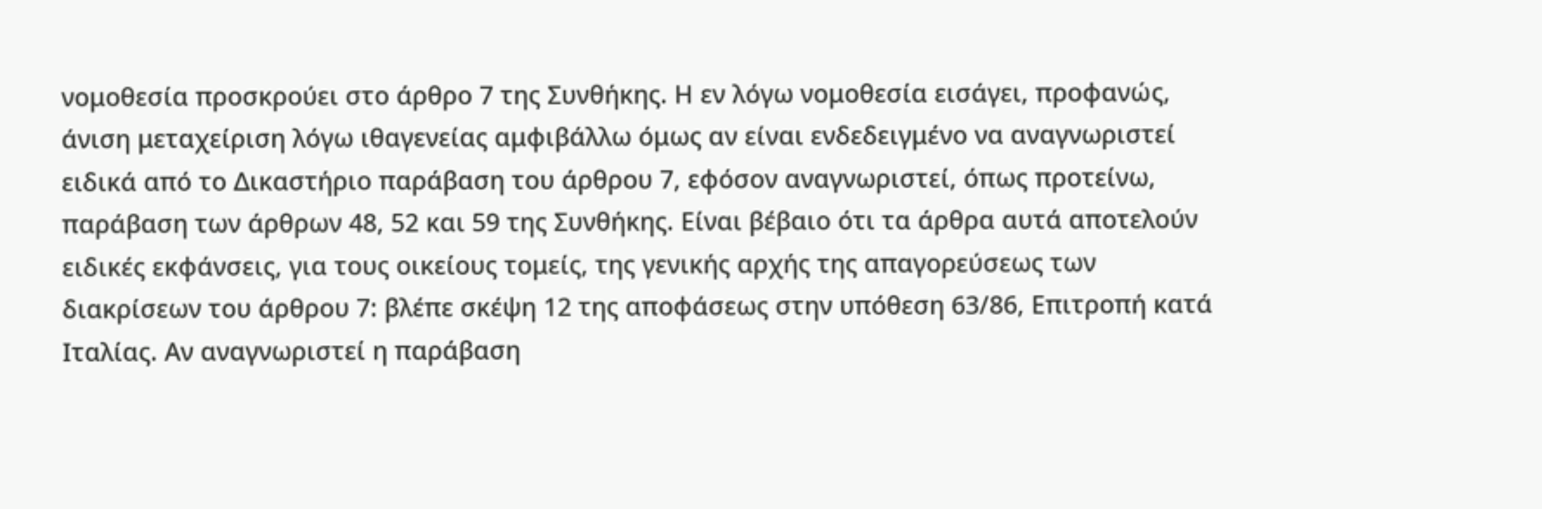νομοθεσία προσκρούει στο άρθρο 7 της Συνθήκης. Η εν λόγω νομοθεσία εισάγει, προφανώς, άνιση μεταχείριση λόγω ιθαγενείας αμφιβάλλω όμως αν είναι ενδεδειγμένο να αναγνωριστεί ειδικά από το Δικαστήριο παράβαση του άρθρου 7, εφόσον αναγνωριστεί, όπως προτείνω, παράβαση των άρθρων 48, 52 και 59 της Συνθήκης. Είναι βέβαιο ότι τα άρθρα αυτά αποτελούν ειδικές εκφάνσεις, για τους οικείους τομείς, της γενικής αρχής της απαγορεύσεως των διακρίσεων του άρθρου 7: βλέπε σκέψη 12 της αποφάσεως στην υπόθεση 63/86, Επιτροπή κατά Ιταλίας. Αν αναγνωριστεί η παράβαση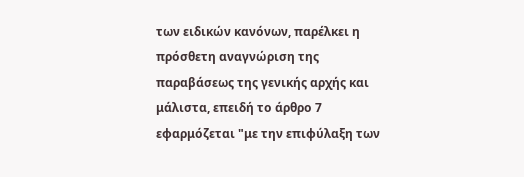των ειδικών κανόνων, παρέλκει η πρόσθετη αναγνώριση της παραβάσεως της γενικής αρχής και μάλιστα, επειδή το άρθρο 7 εφαρμόζεται "με την επιφύλαξη των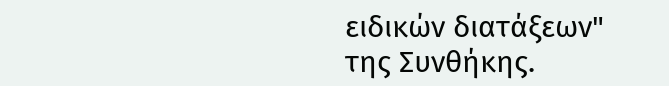ειδικών διατάξεων" της Συνθήκης.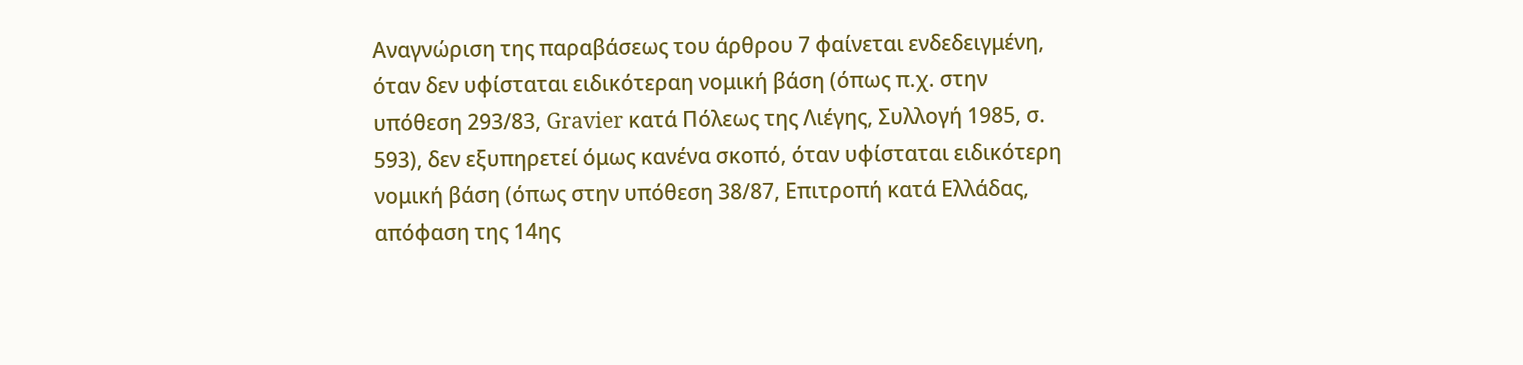Αναγνώριση της παραβάσεως του άρθρου 7 φαίνεται ενδεδειγμένη, όταν δεν υφίσταται ειδικότεραη νομική βάση (όπως π.χ. στην υπόθεση 293/83, Gravier κατά Πόλεως της Λιέγης, Συλλογή 1985, σ. 593), δεν εξυπηρετεί όμως κανένα σκοπό, όταν υφίσταται ειδικότερη νομική βάση (όπως στην υπόθεση 38/87, Επιτροπή κατά Ελλάδας, απόφαση της 14ης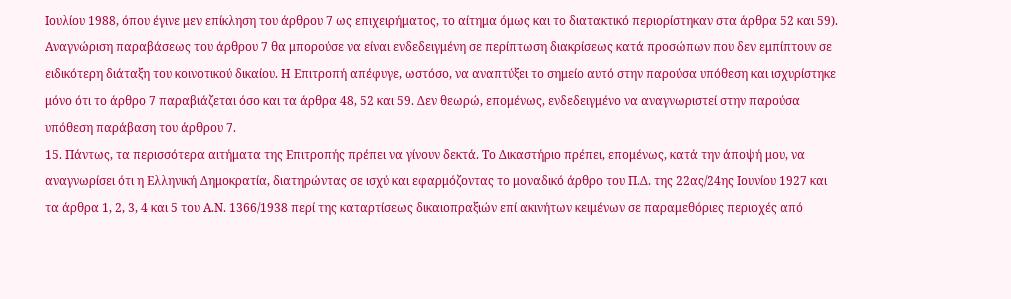Ιουλίου 1988, όπου έγινε μεν επίκληση του άρθρου 7 ως επιχειρήματος, το αίτημα όμως και το διατακτικό περιορίστηκαν στα άρθρα 52 και 59). Αναγνώριση παραβάσεως του άρθρου 7 θα μπορούσε να είναι ενδεδειγμένη σε περίπτωση διακρίσεως κατά προσώπων που δεν εμπίπτουν σε ειδικότερη διάταξη του κοινοτικού δικαίου. Η Επιτροπή απέφυγε, ωστόσο, να αναπτύξει το σημείο αυτό στην παρούσα υπόθεση και ισχυρίστηκε μόνο ότι το άρθρο 7 παραβιάζεται όσο και τα άρθρα 48, 52 και 59. Δεν θεωρώ, επομένως, ενδεδειγμένο να αναγνωριστεί στην παρούσα υπόθεση παράβαση του άρθρου 7.
15. Πάντως, τα περισσότερα αιτήματα της Επιτροπής πρέπει να γίνουν δεκτά. Το Δικαστήριο πρέπει, επομένως, κατά την άποψή μου, να αναγνωρίσει ότι η Ελληνική Δημοκρατία, διατηρώντας σε ισχύ και εφαρμόζοντας το μοναδικό άρθρο του Π.Δ. της 22ας/24ης Ιουνίου 1927 και τα άρθρα 1, 2, 3, 4 και 5 του Α.Ν. 1366/1938 περί της καταρτίσεως δικαιοπραξιών επί ακινήτων κειμένων σε παραμεθόριες περιοχές από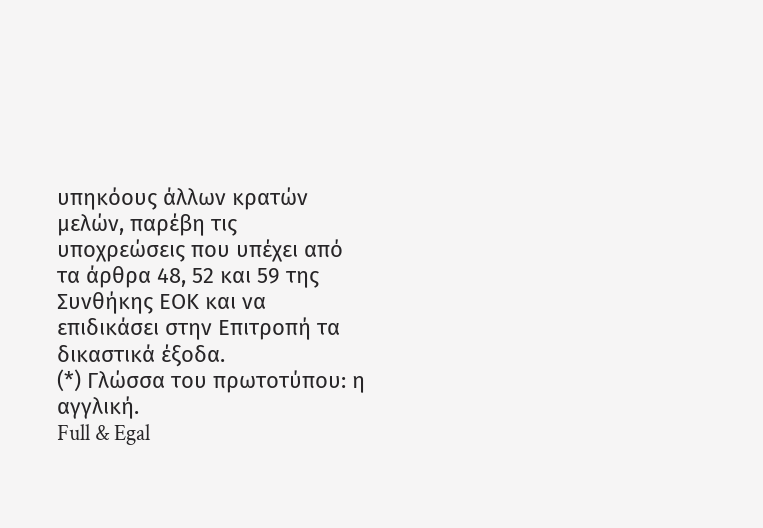υπηκόους άλλων κρατών μελών, παρέβη τις υποχρεώσεις που υπέχει από τα άρθρα 48, 52 και 59 της Συνθήκης ΕΟΚ και να επιδικάσει στην Επιτροπή τα δικαστικά έξοδα.
(*) Γλώσσα του πρωτοτύπου: η αγγλική.
Full & Egal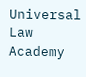Universal Law Academy